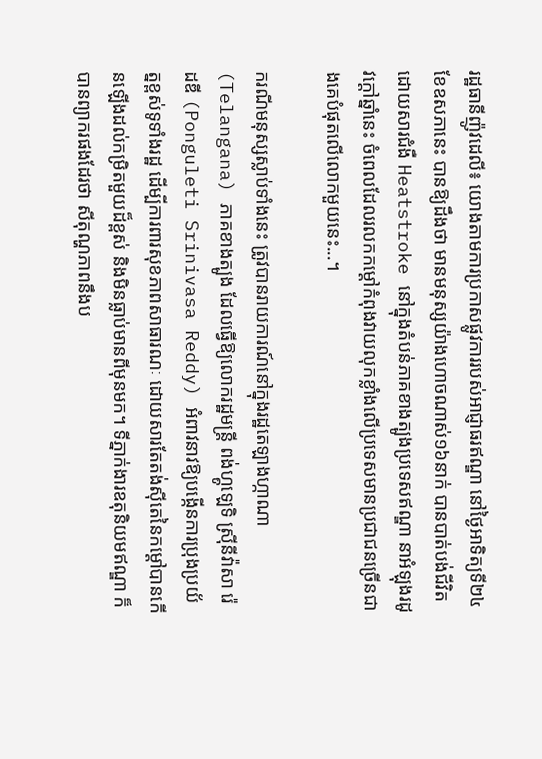រដ្ឋធានីញ៉ូវដេលី៖ យោងតាមការប្រកាសផ្លូវការរបស់អាជ្ញាធរឥណ្ឌា នៅថ្ងៃអាទិត្យទី២៤ ខែឧសភានេះ បានឱ្យដឹងថា មានមនុស្សយ៉ាងហោចណាស់១៦នាក់ បានបាត់បង់ជីវិតដោយសារជំងឺ Heatstroke នៅក្នុងតំបន់ភាគខាងត្បូងប្រទេសឥណ្ឌា នាអំឡុងរដូវក្ដៅឆ្នាំនេះ ចំពេលដែលរលកកម្ដៅកំពុងវាយលុកខ្លាំងលើប្រទេសមានប្រជាជនច្រើនជាងគេបំផុតលើលោកមួយនេះ...។

ករណីមនុស្សស្លាប់ទាំងនេះ ត្រូវបានរាយការណ៍នៅក្នុងរដ្ឋតេឡាងហ្កាណា (Telangana) ភាគខាងត្បូង ដែលធ្វើឱ្យលោករដ្ឋមន្ត្រី ពង់ហ្គូឡេទិ ស្រ៊ីនីវ៉ាសា រ៉េដឌី (Ponguleti Srinivasa Reddy) អំពាវនាវឱ្យបង្កើនការប្រុងប្រយ័ត្នខ្ពស់ទូទាំងរដ្ឋ ដើម្បីការពារសុខភាពសាធារណៈ ដោយសារតែតង់ស៊ីតេនៃកម្ដៅបានកើនឡើងដល់កម្រិតមួយដ៏ខ្ពស់ និងមិនធ្លាប់មានពីមុនមក។ ទីភ្នាក់ងារឧតុនិយមឥណ្ឌា ក៏បានព្យាករផងដែរថា សីតុណ្ហភាពនឹងប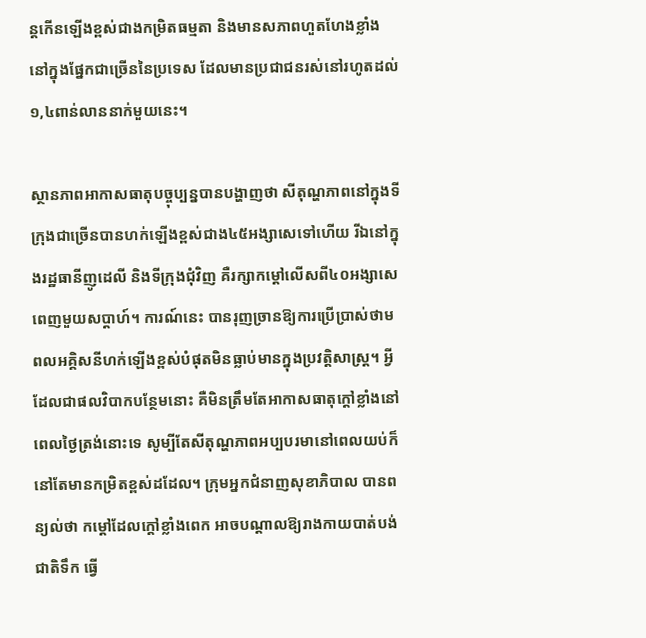ន្តកើនឡើងខ្ពស់ជាងកម្រិតធម្មតា និងមានសភាពហួតហែងខ្លាំងនៅក្នុងផ្នែកជាច្រើននៃប្រទេស ដែលមានប្រជាជនរស់នៅរហូតដល់១,៤ពាន់លាននាក់មួយនេះ។

ស្ថានភាពអាកាសធាតុបច្ចុប្បន្នបានបង្ហាញថា សីតុណ្ហភាពនៅក្នុងទីក្រុងជាច្រើនបានហក់ឡើងខ្ពស់ជាង៤៥អង្សាសេទៅហើយ រីឯនៅក្នុងរដ្ឋធានីញូដេលី និងទីក្រុងជុំវិញ គឺរក្សាកម្ដៅលើសពី៤០អង្សាសេពេញមួយសប្តាហ៍។ ការណ៍នេះ បានរុញច្រានឱ្យការប្រើប្រាស់ថាមពលអគ្គិសនីហក់ឡើងខ្ពស់បំផុតមិនធ្លាប់មានក្នុងប្រវត្តិសាស្ត្រ។ អ្វីដែលជាផលវិបាកបន្ថែមនោះ គឺមិនត្រឹមតែអាកាសធាតុក្ដៅខ្លាំងនៅពេលថ្ងៃត្រង់នោះទេ សូម្បីតែសីតុណ្ហភាពអប្បបរមានៅពេលយប់ក៏នៅតែមានកម្រិតខ្ពស់ដដែល។ ក្រុមអ្នកជំនាញសុខាភិបាល បានពន្យល់ថា កម្ដៅដែលក្ដៅខ្លាំងពេក អាចបណ្ដាលឱ្យរាងកាយបាត់បង់ជាតិទឹក ធ្វើ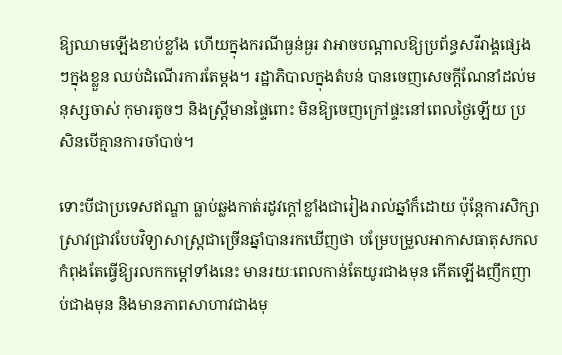ឱ្យឈាមឡើងខាប់ខ្លាំង ហើយក្នុងករណីធ្ងន់ធ្ងរ វាអាចបណ្ដាលឱ្យប្រព័ន្ធសរីរាង្គផ្សេងៗក្នុងខ្លួន ឈប់ដំណើរការតែម្ដង។ រដ្ឋាភិបាលក្នុងតំបន់ បានចេញសេចក្តីណែនាំដល់មនុស្សចាស់ កុមារតូចៗ និងស្ត្រីមានផ្ទៃពោះ មិនឱ្យចេញក្រៅផ្ទះនៅពេលថ្ងៃឡើយ ប្រសិនបើគ្មានការចាំបាច់។

ទោះបីជាប្រទេសឥណ្ឌា ធ្លាប់ឆ្លងកាត់រដូវក្ដៅខ្លាំងជារៀងរាល់ឆ្នាំក៏ដោយ ប៉ុន្តែការសិក្សាស្រាវជ្រាវបែបវិទ្យាសាស្រ្តជាច្រើនឆ្នាំបានរកឃើញថា បម្រែបម្រួលអាកាសធាតុសកលកំពុងតែធ្វើឱ្យរលកកម្ដៅទាំងនេះ មានរយៈពេលកាន់តែយូរជាងមុន កើតឡើងញឹកញាប់ជាងមុន និងមានភាពសាហាវជាងមុ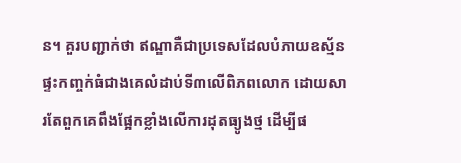ន។ គួរបញ្ជាក់ថា ឥណ្ឌាគឺជាប្រទេសដែលបំភាយឧស្ម័នផ្ទះកញ្ចក់ធំជាងគេលំដាប់ទី៣លើពិភពលោក ដោយសារតែពួកគេពឹងផ្អែកខ្លាំងលើការដុតធ្យូងថ្ម ដើម្បីផ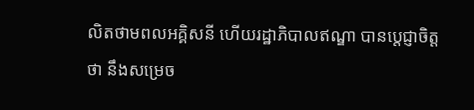លិតថាមពលអគ្គិសនី ហើយរដ្ឋាភិបាលឥណ្ឌា បានប្តេជ្ញាចិត្តថា នឹងសម្រេច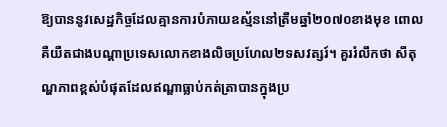ឱ្យបាននូវសេដ្ឋកិច្ចដែលគ្មានការបំភាយឧស្ម័ននៅត្រឹមឆ្នាំ២០៧០ខាងមុខ ពោលគឺយឺតជាងបណ្ដាប្រទេសលោកខាងលិចប្រហែល២ទសវត្សរ៍។ គួររំលឹកថា សីតុណ្ហភាពខ្ពស់បំផុតដែលឥណ្ឌាធ្លាប់កត់ត្រាបានក្នុងប្រ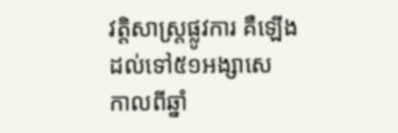វត្តិសាស្ត្រផ្លូវការ គឺឡើងដល់ទៅ៥១អង្សាសេ កាលពីឆ្នាំ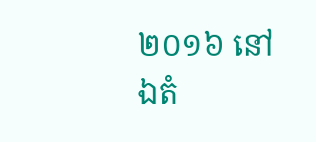២០១៦ នៅឯតំ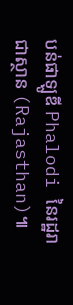បន់ផាឡូឌី Phalodi នៃរដ្ឋរាជាស្ថាន (Rajasthan)៕